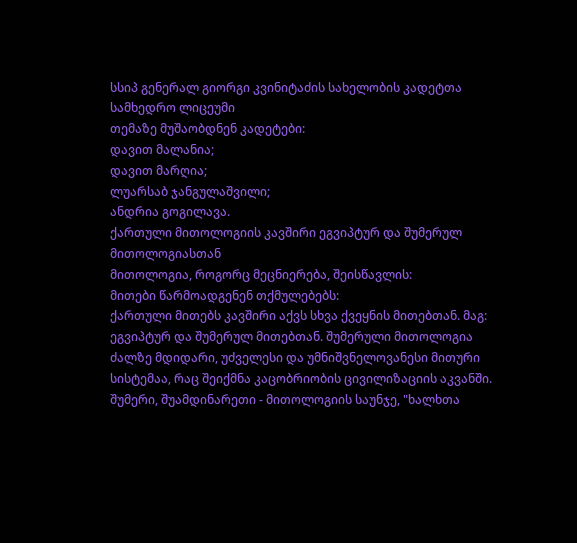სსიპ გენერალ გიორგი კვინიტაძის სახელობის კადეტთა სამხედრო ლიცეუმი
თემაზე მუშაობდნენ კადეტები:
დავით მალანია;
დავით მარღია;
ლუარსაბ ჯანგულაშვილი;
ანდრია გოგილავა.
ქართული მითოლოგიის კავშირი ეგვიპტურ და შუმერულ მითოლოგიასთან
მითოლოგია, როგორც მეცნიერება, შეისწავლის:
მითები წარმოადგენენ თქმულებებს:
ქართული მითებს კავშირი აქვს სხვა ქვეყნის მითებთან. მაგ: ეგვიპტურ და შუმერულ მითებთან. შუმერული მითოლოგია ძალზე მდიდარი, უძველესი და უმნიშვნელოვანესი მითური სისტემაა, რაც შეიქმნა კაცობრიობის ცივილიზაციის აკვანში.
შუმერი, შუამდინარეთი - მითოლოგიის საუნჯე, "ხალხთა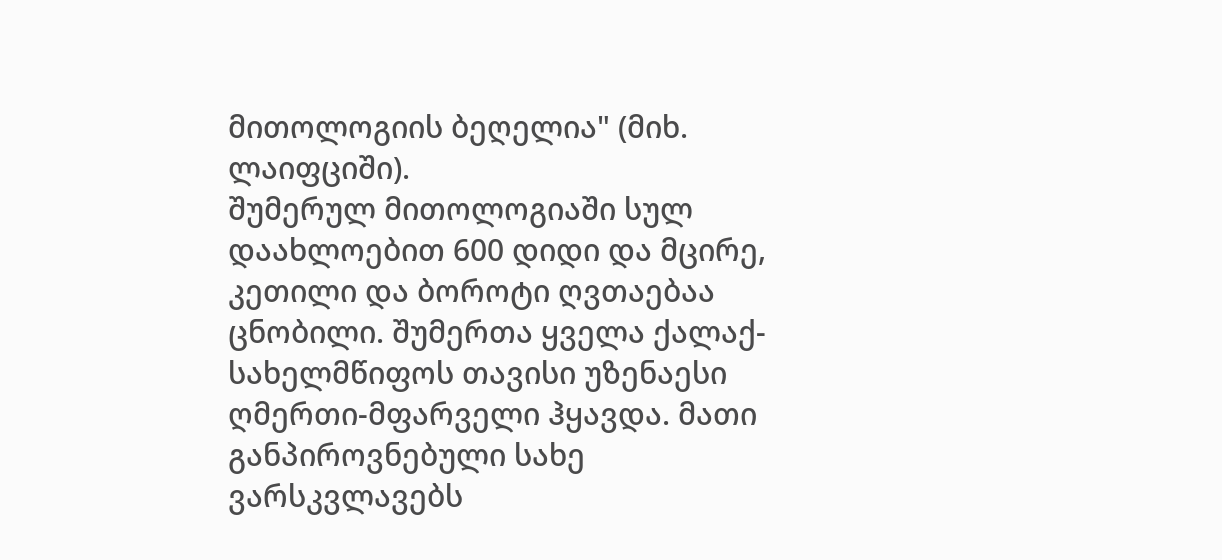მითოლოგიის ბეღელია" (მიხ. ლაიფციში).
შუმერულ მითოლოგიაში სულ დაახლოებით 600 დიდი და მცირე, კეთილი და ბოროტი ღვთაებაა ცნობილი. შუმერთა ყველა ქალაქ-სახელმწიფოს თავისი უზენაესი ღმერთი-მფარველი ჰყავდა. მათი განპიროვნებული სახე ვარსკვლავებს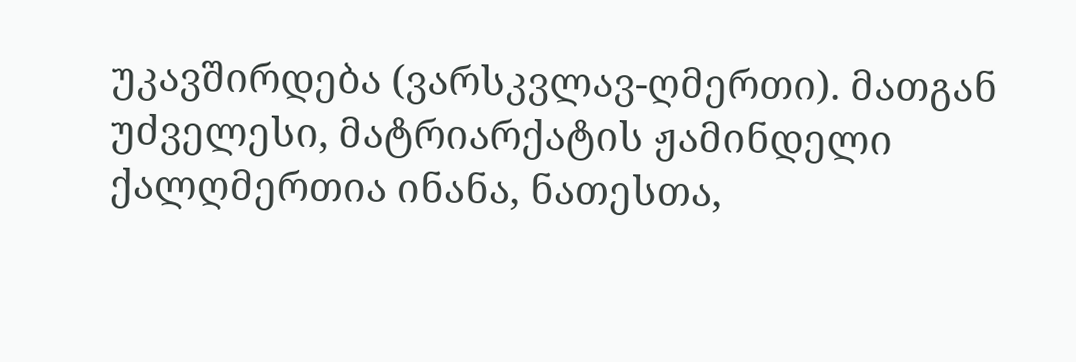უკავშირდება (ვარსკვლავ-ღმერთი). მათგან უძველესი, მატრიარქატის ჟამინდელი ქალღმერთია ინანა, ნათესთა,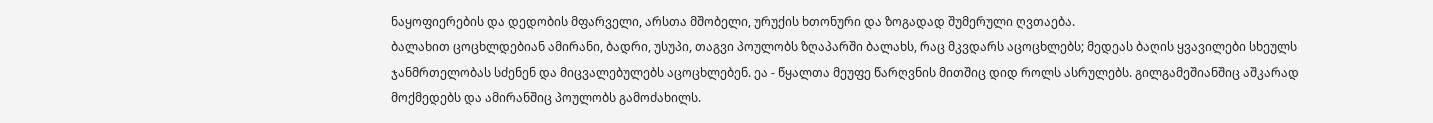ნაყოფიერების და დედობის მფარველი, არსთა მშობელი, ურუქის ხთონური და ზოგადად შუმერული ღვთაება.
ბალახით ცოცხლდებიან ამირანი, ბადრი, უსუპი, თაგვი პოულობს ზღაპარში ბალახს, რაც მკვდარს აცოცხლებს; მედეას ბაღის ყვავილები სხეულს ჯანმრთელობას სძენენ და მიცვალებულებს აცოცხლებენ. ეა - წყალთა მეუფე წარღვნის მითშიც დიდ როლს ასრულებს. გილგამეშიანშიც აშკარად მოქმედებს და ამირანშიც პოულობს გამოძახილს.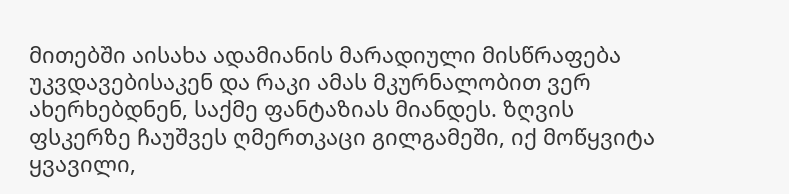მითებში აისახა ადამიანის მარადიული მისწრაფება უკვდავებისაკენ და რაკი ამას მკურნალობით ვერ ახერხებდნენ, საქმე ფანტაზიას მიანდეს. ზღვის ფსკერზე ჩაუშვეს ღმერთკაცი გილგამეში, იქ მოწყვიტა ყვავილი,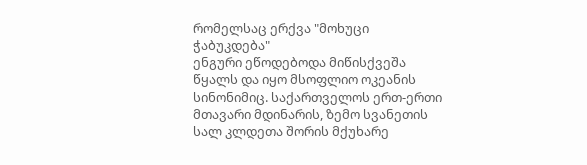რომელსაც ერქვა "მოხუცი ჭაბუკდება"
ენგური ეწოდებოდა მიწისქვეშა წყალს და იყო მსოფლიო ოკეანის სინონიმიც. საქართველოს ერთ-ერთი მთავარი მდინარის, ზემო სვანეთის სალ კლდეთა შორის მქუხარე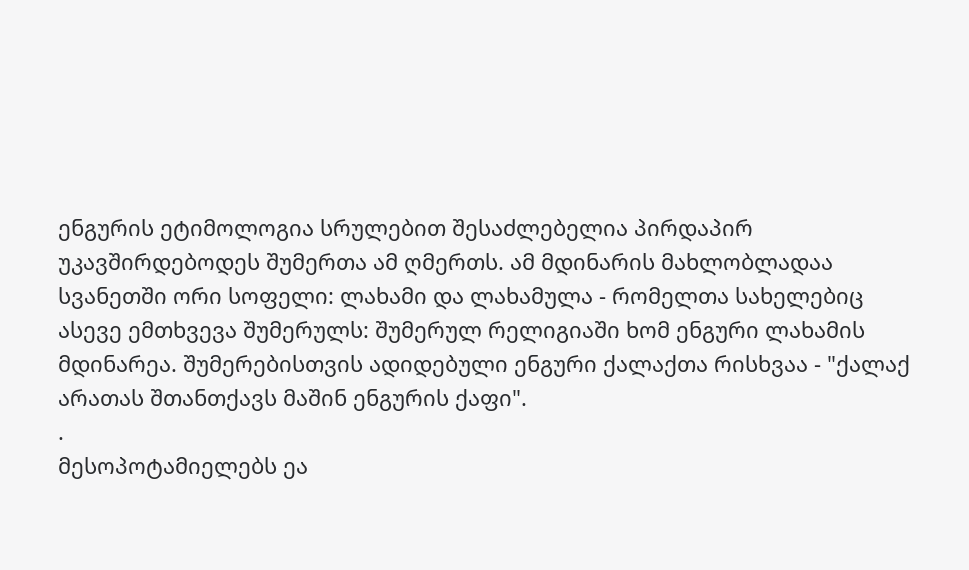ენგურის ეტიმოლოგია სრულებით შესაძლებელია პირდაპირ უკავშირდებოდეს შუმერთა ამ ღმერთს. ამ მდინარის მახლობლადაა სვანეთში ორი სოფელი: ლახამი და ლახამულა - რომელთა სახელებიც ასევე ემთხვევა შუმერულს: შუმერულ რელიგიაში ხომ ენგური ლახამის მდინარეა. შუმერებისთვის ადიდებული ენგური ქალაქთა რისხვაა - "ქალაქ არათას შთანთქავს მაშინ ენგურის ქაფი".
.
მესოპოტამიელებს ეა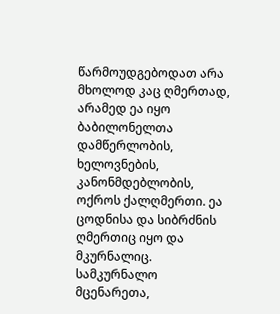წარმოუდგებოდათ არა მხოლოდ კაც ღმერთად, არამედ ეა იყო ბაბილონელთა დამწერლობის, ხელოვნების, კანონმდებლობის, ოქროს ქალღმერთი. ეა ცოდნისა და სიბრძნის ღმერთიც იყო და მკურნალიც. სამკურნალო მცენარეთა,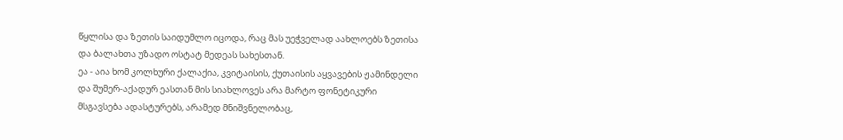წყლისა და ზეთის საიდუმლო იცოდა, რაც მას უეჭველად აახლოებს ზეთისა და ბალახთა უზადო ოსტატ მედეას სახესთან.
ეა - აია ხომ კოლხური ქალაქია, კვიტაისის, ქუთაისის აყვავების ჟამინდელი და შუმერ-აქადურ ეასთან მის სიახლოვეს არა მარტო ფონეტიკური მსგავსება ადასტურებს, არამედ მნიშვნელობაც,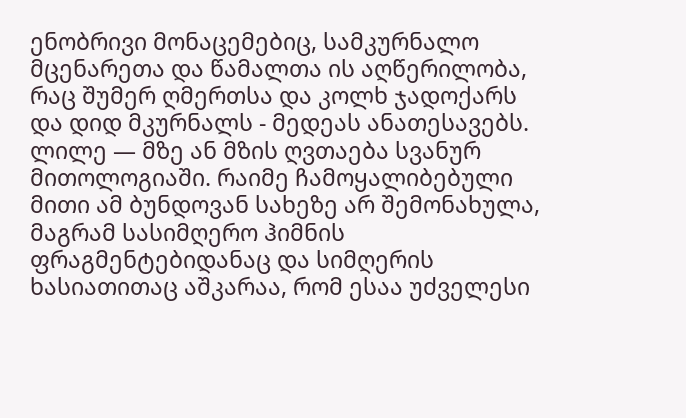ენობრივი მონაცემებიც, სამკურნალო მცენარეთა და წამალთა ის აღწერილობა, რაც შუმერ ღმერთსა და კოლხ ჯადოქარს და დიდ მკურნალს - მედეას ანათესავებს.
ლილე — მზე ან მზის ღვთაება სვანურ მითოლოგიაში. რაიმე ჩამოყალიბებული მითი ამ ბუნდოვან სახეზე არ შემონახულა, მაგრამ სასიმღერო ჰიმნის ფრაგმენტებიდანაც და სიმღერის ხასიათითაც აშკარაა, რომ ესაა უძველესი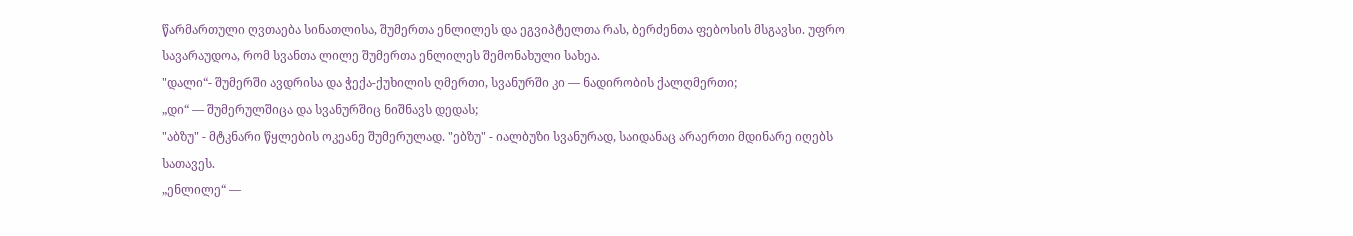წარმართული ღვთაება სინათლისა, შუმერთა ენლილეს და ეგვიპტელთა რას, ბერძენთა ფებოსის მსგავსი. უფრო სავარაუდოა, რომ სვანთა ლილე შუმერთა ენლილეს შემონახული სახეა.
"დალი“- შუმერში ავდრისა და ჭექა-ქუხილის ღმერთი, სვანურში კი — ნადირობის ქალღმერთი;
„დი“ — შუმერულშიცა და სვანურშიც ნიშნავს დედას;
"აბზუ" - მტკნარი წყლების ოკეანე შუმერულად. "ებზუ" - იალბუზი სვანურად, საიდანაც არაერთი მდინარე იღებს სათავეს.
„ენლილე“ —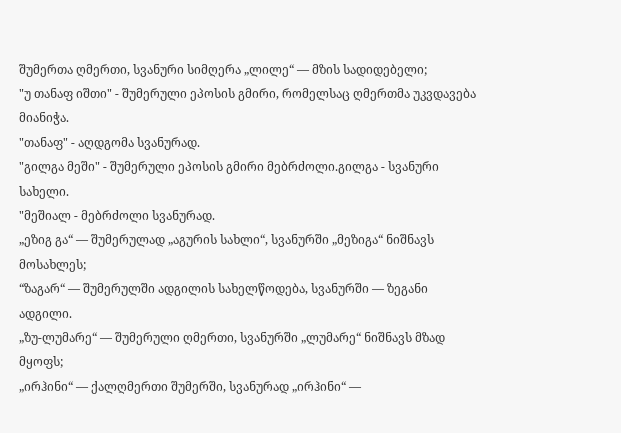შუმერთა ღმერთი, სვანური სიმღერა „ლილე“ — მზის სადიდებელი;
"უ თანაფ იშთი" - შუმერული ეპოსის გმირი, რომელსაც ღმერთმა უკვდავება მიანიჭა.
"თანაფ" - აღდგომა სვანურად.
"გილგა მეში" - შუმერული ეპოსის გმირი მებრძოლი.გილგა - სვანური სახელი.
"მეშიალ - მებრძოლი სვანურად.
„ეზიგ გა“ — შუმერულად „აგურის სახლი“, სვანურში „მეზიგა“ ნიშნავს მოსახლეს;
“ზაგარ“ — შუმერულში ადგილის სახელწოდება, სვანურში — ზეგანი ადგილი.
„ზუ-ლუმარე“ — შუმერული ღმერთი, სვანურში „ლუმარე“ ნიშნავს მზად მყოფს;
„ირჰინი“ — ქალღმერთი შუმერში, სვანურად „ირჰინი“ —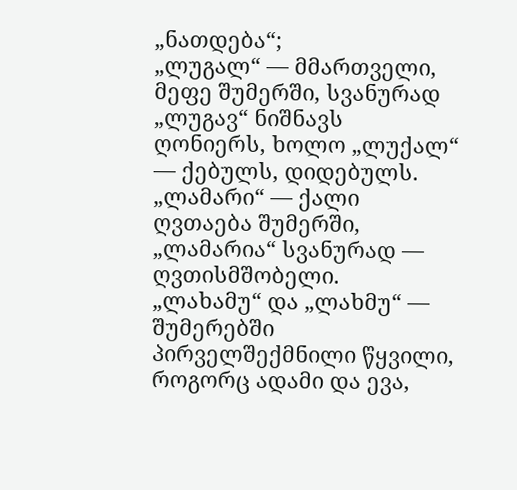„ნათდება“;
„ლუგალ“ — მმართველი, მეფე შუმერში, სვანურად „ლუგავ“ ნიშნავს ღონიერს, ხოლო „ლუქალ“ — ქებულს, დიდებულს.
„ლამარი“ — ქალი ღვთაება შუმერში, „ლამარია“ სვანურად — ღვთისმშობელი.
„ლახამუ“ და „ლახმუ“ — შუმერებში პირველშექმნილი წყვილი, როგორც ადამი და ევა,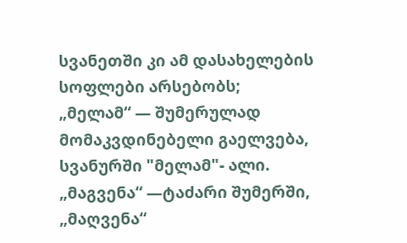სვანეთში კი ამ დასახელების სოფლები არსებობს;
„მელამ“ — შუმერულად მომაკვდინებელი გაელვება, სვანურში "მელამ"- ალი.
„მაგვენა“ —ტაძარი შუმერში, „მაღვენა“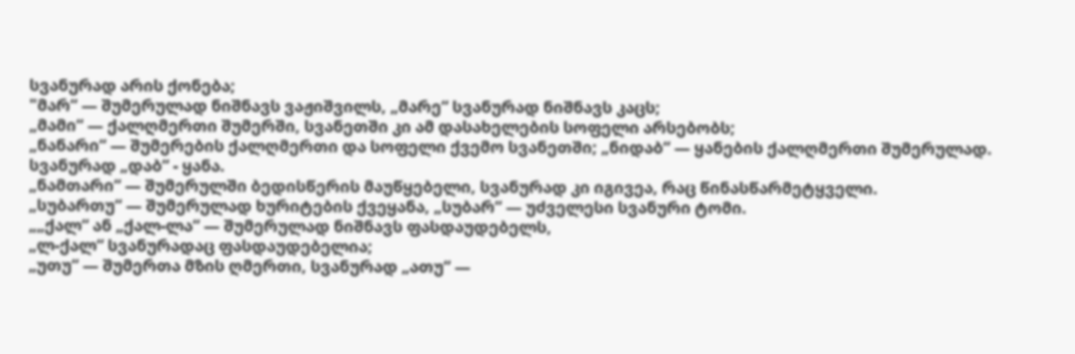სვანურად არის ქონება;
"მარ“ — შუმერულად ნიშნავს ვაჟიშვილს, „მარე“ სვანურად ნიშნავს კაცს;
„მამი“ — ქალღმერთი შუმერში, სვანეთში კი ამ დასახელების სოფელი არსებობს;
„ნანარი“ — შუმერების ქალღმერთი და სოფელი ქვემო სვანეთში; „ნიდაბ“ — ყანების ქალღმერთი შუმერულად. სვანურად „დაბ“ - ყანა.
„ნამთარი“ — შუმერულში ბედისწერის მაუწყებელი, სვანურად კი იგივეა, რაც წინასწარმეტყველი.
„სუბართუ“ — შუმერულად ხურიტების ქვეყანა, „სუბარ“ — უძველესი სვანური ტომი.
„„ქალ“ ან „ქალ-ლა“ — შუმერულად ნიშნავს ფასდაუდებელს,
„ლ-ქალ“ სვანურადაც ფასდაუდებელია;
„უთუ“ — შუმერთა მზის ღმერთი, სვანურად „ათუ“ —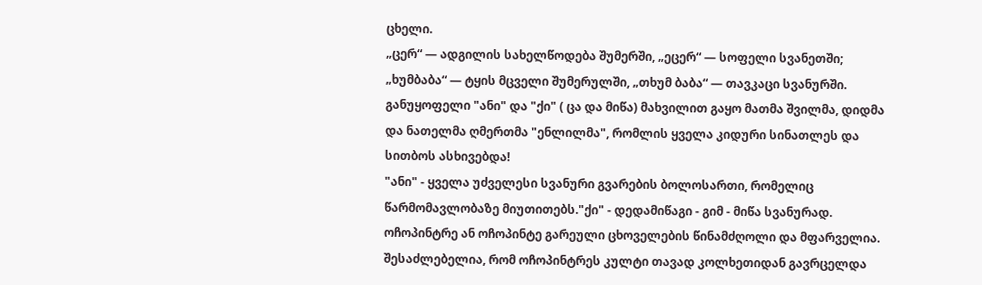ცხელი.
„ცერ“ — ადგილის სახელწოდება შუმერში, „ეცერ“ — სოფელი სვანეთში;
„ხუმბაბა“ — ტყის მცველი შუმერულში, „თხუმ ბაბა“ — თავკაცი სვანურში.
განუყოფელი "ანი" და "ქი" ( ცა და მიწა) მახვილით გაყო მათმა შვილმა, დიდმა და ნათელმა ღმერთმა "ენლილმა", რომლის ყველა კიდური სინათლეს და სითბოს ასხივებდა!
"ანი" - ყველა უძველესი სვანური გვარების ბოლოსართი, რომელიც წარმომავლობაზე მიუთითებს."ქი" - დედამიწაგი - გიმ - მიწა სვანურად.
ოჩოპინტრე ან ოჩოპინტე გარეული ცხოველების წინამძღოლი და მფარველია. შესაძლებელია, რომ ოჩოპინტრეს კულტი თავად კოლხეთიდან გავრცელდა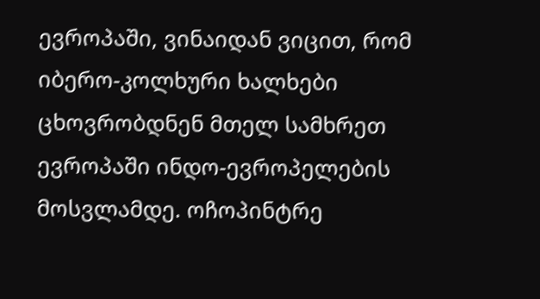ევროპაში, ვინაიდან ვიცით, რომ იბერო-კოლხური ხალხები ცხოვრობდნენ მთელ სამხრეთ ევროპაში ინდო-ევროპელების მოსვლამდე. ოჩოპინტრე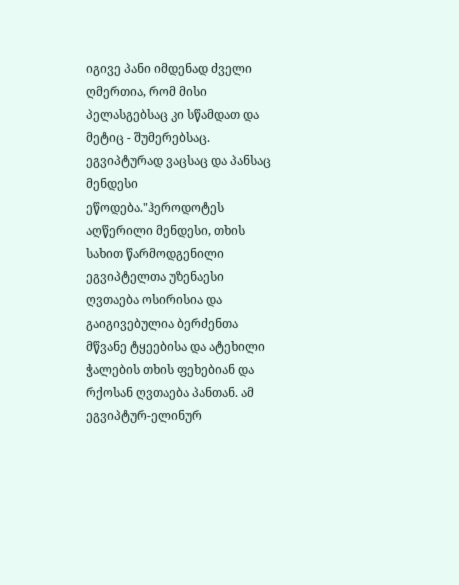იგივე პანი იმდენად ძველი ღმერთია, რომ მისი პელასგებსაც კი სწამდათ და მეტიც - შუმერებსაც.
ეგვიპტურად ვაცსაც და პანსაც მენდესი ეწოდება."ჰეროდოტეს აღწერილი მენდესი, თხის სახით წარმოდგენილი ეგვიპტელთა უზენაესი ღვთაება ოსირისია და გაიგივებულია ბერძენთა მწვანე ტყეებისა და ატეხილი ჭალების თხის ფეხებიან და რქოსან ღვთაება პანთან. ამ ეგვიპტურ-ელინურ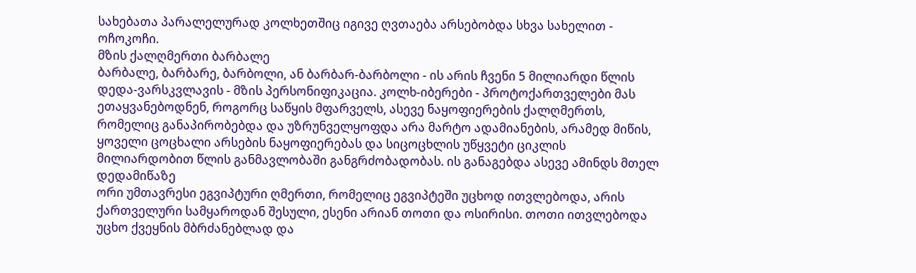სახებათა პარალელურად კოლხეთშიც იგივე ღვთაება არსებობდა სხვა სახელით - ოჩოკოჩი.
მზის ქალღმერთი ბარბალე
ბარბალე, ბარბარე, ბარბოლი, ან ბარბარ-ბარბოლი - ის არის ჩვენი 5 მილიარდი წლის დედა-ვარსკვლავის - მზის პერსონიფიკაცია. კოლხ-იბერები - პროტოქართველები მას ეთაყვანებოდნენ, როგორც საწყის მფარველს, ასევე ნაყოფიერების ქალღმერთს, რომელიც განაპირობებდა და უზრუნველყოფდა არა მარტო ადამიანების, არამედ მიწის, ყოველი ცოცხალი არსების ნაყოფიერებას და სიცოცხლის უწყვეტი ციკლის მილიარდობით წლის განმავლობაში განგრძობადობას. ის განაგებდა ასევე ამინდს მთელ დედამიწაზე
ორი უმთავრესი ეგვიპტური ღმერთი, რომელიც ეგვიპტეში უცხოდ ითვლებოდა, არის ქართველური სამყაროდან შესული, ესენი არიან თოთი და ოსირისი. თოთი ითვლებოდა უცხო ქვეყნის მბრძანებლად და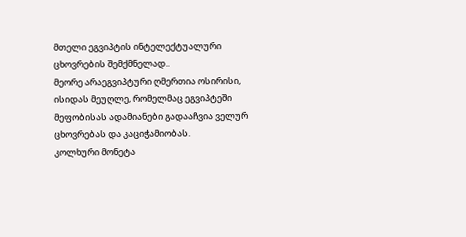მთელი ეგვიპტის ინტელექტუალური ცხოვრების შემქმნელად..
მეორე არაეგვიპტური ღმერთია ოსირისი, ისიდას მეუღლე, რომელმაც ეგვიპტეში მეფობისას ადამიანები გადააჩვია ველურ ცხოვრებას და კაციჭამიობას.
კოლხური მონეტა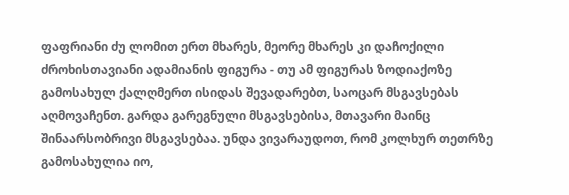ფაფრიანი ძუ ლომით ერთ მხარეს, მეორე მხარეს კი დაჩოქილი ძროხისთავიანი ადამიანის ფიგურა - თუ ამ ფიგურას ზოდიაქოზე გამოსახულ ქალღმერთ ისიდას შევადარებთ, საოცარ მსგავსებას აღმოვაჩენთ. გარდა გარეგნული მსგავსებისა, მთავარი მაინც შინაარსობრივი მსგავსებაა. უნდა ვივარაუდოთ, რომ კოლხურ თეთრზე გამოსახულია იო,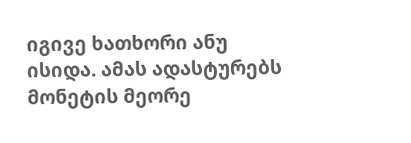იგივე ხათხორი ანუ ისიდა. ამას ადასტურებს მონეტის მეორე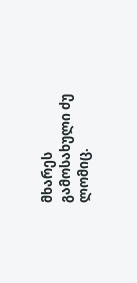მხარეს გამოსახული ძუ ლომიც.